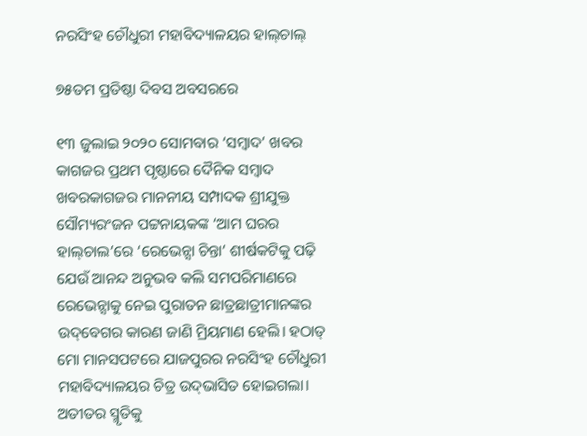ନରସିଂହ ଚୌଧୁରୀ ମହାବିଦ୍ୟାଳୟର ହାଲ୍‌ଚାଲ୍‌

୭୫ତମ ପ୍ରତିଷ୍ଠା ଦିବସ ଅବସରରେ

୧୩ ଜୁଲାଇ ୨୦୨୦ ସୋମବାର ‘ସମ୍ବାଦ’ ଖବର କାଗଜର ପ୍ରଥମ ପୃଷ୍ଠାରେ ଦୈନିକ ସମ୍ବାଦ ଖବରକାଗଜର ମାନନୀୟ ସମ୍ପାଦକ ଶ୍ରୀଯୁକ୍ତ ସୌମ୍ୟରଂଜନ ପଟ୍ଟନାୟକଙ୍କ ‘ଆମ ଘରର ହାଲ୍‌ଚାଲ’ରେ ‘ରେଭେନ୍ସା ଚିନ୍ତା’ ଶୀର୍ଷକଟିକୁ ପଢ଼ି ଯେଉଁ ଆନନ୍ଦ ଅନୁଭବ କଲି ସମପରିମାଣରେ ରେଭେନ୍ସାକୁ ନେଇ ପୁରାତନ ଛାତ୍ରଛାତ୍ରୀମା‌ନଙ୍କର ଉଦ୍‌ବେଗର କାରଣ ଜାଣି ମ୍ରିୟମାଣ ହେଲି। ହଠାତ୍‌ ମୋ ମାନସପଟରେ ଯାଜପୁରର ନରସିଂହ ଚୌଧୁରୀ ମହାବିଦ୍ୟାଳୟର ଚିତ୍ର ଉଦ୍‌ଭାସିତ ହୋଇଗଲା। ଅତୀତର ସ୍ମୃତିକୁ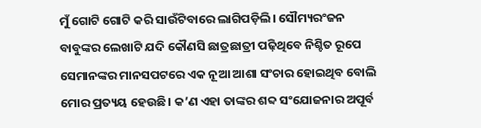ମୁଁ ଗୋଟି ଗୋଟି କରି ସାଉଁଟିବାରେ ଲାଗିପଡ଼ିଲି। ସୌମ୍ୟରଂଜନ ବାବୁଙ୍କର ଲେଖାଟି ଯଦି କୌଣସି ଛାତ୍ରଛାତ୍ରୀ ପଢ଼ିଥିବେ ନିଶ୍ଚିତ ରୂପେ ସେମାନଙ୍କର ମାନସପଟରେ ଏକ ନୂଆ ଆଶା ସଂଚାର ହୋଇଥିବ ବୋଲି ମୋର ପ୍ରତ୍ୟୟ ହେଉଛି। କ’ଣ ଏହା ତାଙ୍କର ଶବ୍ଦ ସଂଯୋଜନାର ଅପୂର୍ବ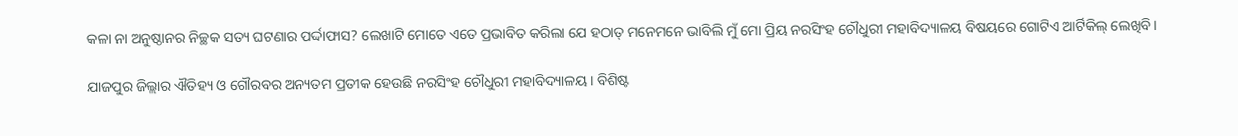କଳା ନା ଅନୁଷ୍ଠାନର ନିଚ୍ଛକ ସତ୍ୟ ଘଟଣାର ପର୍ଦ୍ଦାଫାସ? ଲେଖାଟି ମୋତେ ଏତେ ପ୍ରଭାବିତ କରିଲା ଯେ ହଠାତ୍ ମନେମନେ ଭାବିଲି ମୁଁ ମୋ ପ୍ରିୟ ନରସିଂହ ଚୌଧୁରୀ ମହାବିଦ୍ୟାଳୟ ବିଷୟରେ ଗୋଟିଏ ଆର୍ଟିକିଲ୍ ଲେଖିବି।

ଯାଜପୁର ଜିଲ୍ଲାର ଐତିହ୍ୟ ଓ ଗୌରବର ଅନ୍ୟତମ ପ୍ରତୀକ ହେଉଛି ନରସିଂହ ଚୌଧୁରୀ ମହାବିଦ୍ୟାଳୟ। ବିଶିଷ୍ଟ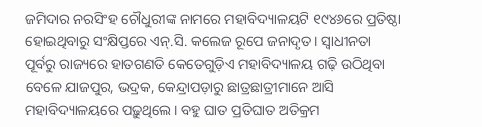ଜମିଦାର ନରସିଂହ ଚୌଧୁରୀଙ୍କ ନାମରେ ମହାବିଦ୍ୟାଳୟଟି ୧୯୪୬ରେ ପ୍ରତିଷ୍ଠା ହୋଇଥିବାରୁ ସଂକ୍ଷିପ୍ତରେ ଏନ୍‌.ସି. କଲେଜ ରୂପେ ଜନାଦୃତ। ସ୍ବାଧୀନତା ପୂର୍ବରୁ ରାଜ୍ୟରେ ହାତଗଣତି କେତେଗୁଡ଼ିଏ ମହାବିଦ୍ୟାଳୟ ଗଢ଼ି ଉଠିଥିବା ବେଳେ ଯାଜପୁର, ଭଦ୍ରକ, କେନ୍ଦ୍ରାପଡ଼ାରୁ ଛାତ୍ରଛାତ୍ରୀମାନେ ଆସି ମହାବିଦ୍ୟାଳୟରେ ପଢ଼ୁଥିଲେ। ବହୁ ଘାତ ପ୍ରତିଘାତ ଅତିକ୍ରମ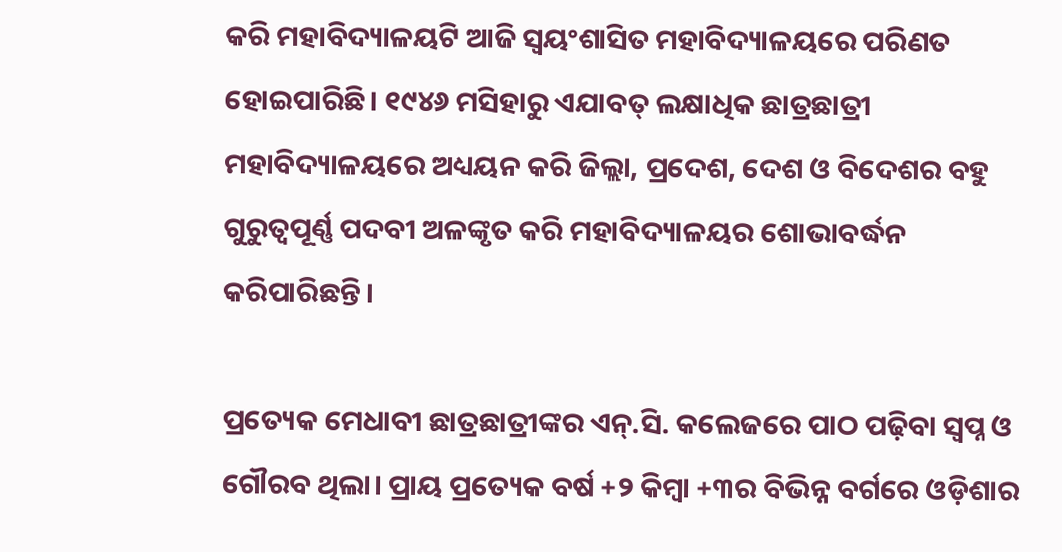କରି ମହାବିଦ୍ୟାଳୟଟି ଆଜି ସ୍ବୟଂଶାସିତ ମହାବିଦ୍ୟାଳୟରେ ପରିଣତ ହୋଇପାରିଛି। ୧୯୪୬ ମସିହାରୁ ଏଯାବତ୍‌ ଲକ୍ଷାଧିକ ଛାତ୍ରଛାତ୍ରୀ ମହାବିଦ୍ୟାଳୟରେ ଅଧ୍ୟୟନ କରି ଜିଲ୍ଲା, ପ୍ରଦେଶ, ଦେଶ ଓ ବିଦେଶର ବହୁ ଗୁରୁତ୍ବପୂର୍ଣ୍ଣ ପଦବୀ ଅଳଙ୍କୃତ କରି ମହାବିଦ୍ୟାଳୟର ଶୋଭାବର୍ଦ୍ଧନ କରିପାରିଛନ୍ତି।

ପ୍ରତ୍ୟେକ ମେଧାବୀ ଛାତ୍ରଛାତ୍ରୀଙ୍କର ଏନ୍‌.ସି. କଲେଜରେ ପାଠ ପଢ଼ିବା ସ୍ବପ୍ନ ଓ ଗୌରବ ଥିଲା। ପ୍ରାୟ ପ୍ରତ୍ୟେକ ବର୍ଷ +୨ କିମ୍ବା +୩ର ବିଭିନ୍ନ ବର୍ଗରେ ଓଡ଼ିଶାର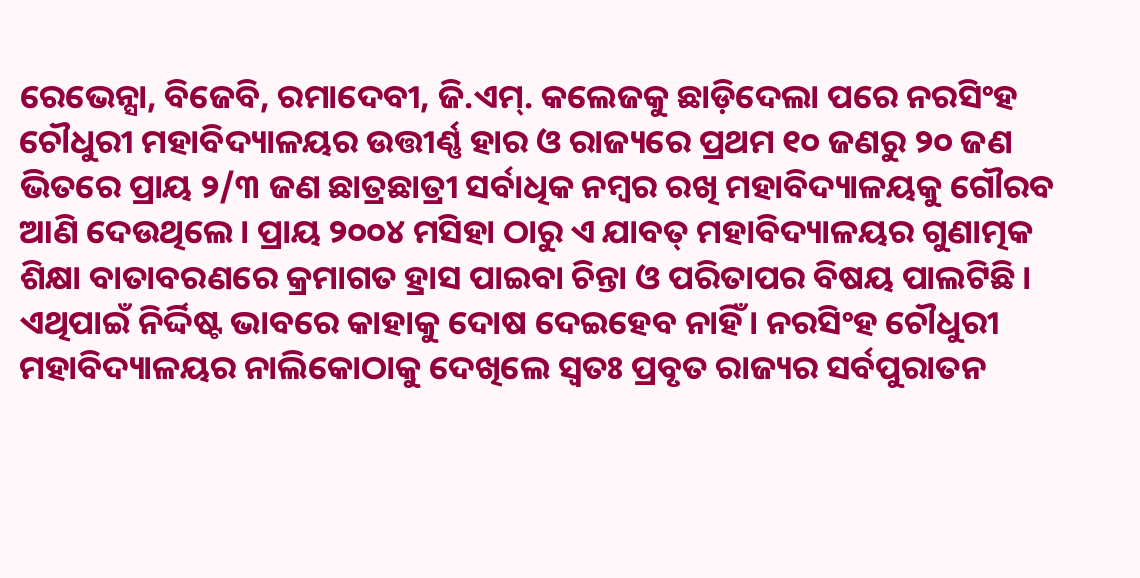ରେଭେନ୍ସା, ବିଜେବି, ରମାଦେବୀ, ଜି.ଏମ୍‌. କଲେଜକୁ ଛାଡ଼ିଦେଲା ପରେ ନରସିଂହ ଚୌଧୁରୀ ମହାବିଦ୍ୟାଳୟର ଉତ୍ତୀର୍ଣ୍ଣ ହାର ଓ ରାଜ୍ୟରେ ପ୍ରଥମ ୧୦ ଜଣରୁ ୨୦ ଜଣ ଭିତରେ ପ୍ରାୟ ୨/୩ ଜଣ ଛାତ୍ରଛାତ୍ରୀ ସର୍ବାଧିକ ନମ୍ବର ରଖି ମହାବିଦ୍ୟାଳୟକୁ ଗୌରବ ଆଣି ଦେଉଥିଲେ। ପ୍ରାୟ ୨୦୦୪ ମସିହା ଠାରୁ ଏ ଯାବତ୍‌ ମହାବିଦ୍ୟାଳୟର ଗୁଣାତ୍ମକ ଶିକ୍ଷା ବାତାବରଣରେ କ୍ରମାଗତ ହ୍ରାସ ପାଇବା ଚିନ୍ତା ଓ ପରିତାପର ବିଷୟ ପାଲଟିଛି। ଏଥିପାଇଁ ନିର୍ଦ୍ଦିଷ୍ଟ ଭାବରେ କାହାକୁ ଦୋଷ ଦେଇହେବ ନାହିଁ। ନରସିଂହ ଚୌଧୁରୀ ମହାବିଦ୍ୟାଳୟର ନାଲିକୋଠାକୁ ଦେଖିଲେ ସ୍ବତଃ ପ୍ରବୃତ ରାଜ୍ୟର ସର୍ବପୁରାତନ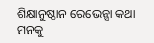ଶିକ୍ଷାନୁଷ୍ଠାନ ରେଭେନ୍ସା କଥା ମନକୁ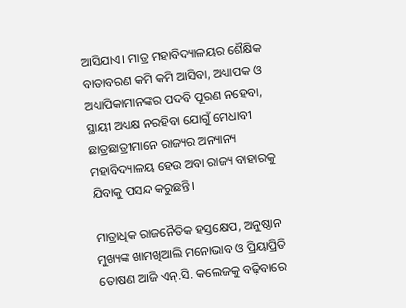ଆସିଯାଏ। ମାତ୍ର ମହାବିଦ୍ୟାଳୟର ଶୈକ୍ଷିକ ବାତାବରଣ କମି କମି ଆସିବା, ଅଧ୍ୟାପକ ଓ ଅଧ୍ୟାପିକାମାନଙ୍କର ପଦବି ପୂରଣ ନହେବା, ସ୍ଥାୟୀ ଅଧ୍ୟକ୍ଷ ନରହିବା ଯୋଗୁଁ ମେଧାବୀ ଛାତ୍ରଛାତ୍ରୀମାନେ ରାଜ୍ୟର ଅନ୍ୟାନ୍ୟ ମହାବିଦ୍ୟାଳୟ ହେଉ ଅବା ରାଜ୍ୟ ବାହାରକୁ ଯିବାକୁ ପସନ୍ଦ କରୁଛନ୍ତି।

ମାତ୍ରାଧିକ ରାଜନୈତିକ ହସ୍ତକ୍ଷେପ, ଅନୁଷ୍ଠାନ ମୁଖ୍ୟଙ୍କ ଖାମଖିଆଲି ମନୋଭାବ ଓ ପ୍ରିୟାପ୍ରିତି ତୋଷଣ ଆଜି ଏନ୍.ସି. କଲେଜକୁ ବଢ଼ିବାରେ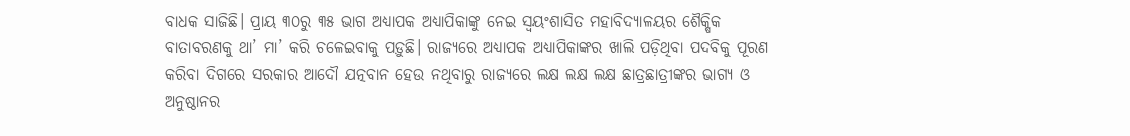ବାଧକ ସାଜିଛି। ପ୍ରାୟ ୩୦ରୁ ୩୫ ଭାଗ ଅଧ୍ୟାପକ ଅଧ୍ୟାପିକାଙ୍କୁ ନେଇ ସ୍ବୟଂଶାସିତ ମହାବିଦ୍ୟାଳୟର ଶୈକ୍ଷିକ ବାତାବରଣକୁ ଥା’ ମା’ କରି ଚଳେଇବାକୁ ପଡ଼ୁଛି। ରାଜ୍ୟରେ ଅଧ୍ୟାପକ ଅଧ୍ୟାପିକାଙ୍କର ଖାଲି ପଡ଼ିଥିବା ପଦବିକୁ ପୂରଣ କରିବା ଦିଗରେ ସରକାର ଆଦୌ ଯତ୍ନବାନ ହେଉ ନଥିବାରୁ ରାଜ୍ୟରେ ଲକ୍ଷ ଲକ୍ଷ ଲକ୍ଷ ଛାତ୍ରଛାତ୍ରୀଙ୍କର ଭାଗ୍ୟ ଓ ଅନୁଷ୍ଠାନର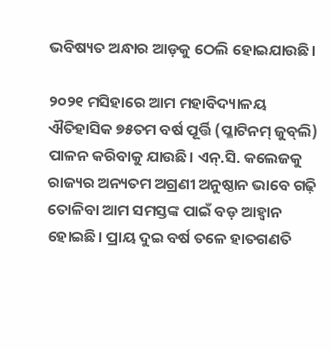ଭବିଷ୍ୟତ ଅନ୍ଧାର ଆଡ଼କୁ ଠେଲି ହୋଇଯାଉଛି।

୨୦୨୧ ମସିହାରେ ଆମ ମହାବିଦ୍ୟାଳୟ ଐତିହାସିକ ୭୫ତମ ବର୍ଷ ପୂର୍ତ୍ତି (ପ୍ଳାଟିନମ୍ ଜୁବ୍‌ଲି) ପାଳନ କରିବାକୁ ଯାଉଛି। ଏନ୍.ସି. କଲେଜକୁ ରାଜ୍ୟର ଅନ୍ୟତମ ଅଗ୍ରଣୀ ଅନୁଷ୍ଠାନ ଭାବେ ଗଢ଼ି ତୋଳିବା ଆମ ସମସ୍ତଙ୍କ ପାଇଁ ବଡ଼ ଆହ୍ବାନ ହୋଇଛି। ପ୍ରାୟ ଦୁଇ ବର୍ଷ ତଳେ ହାତଗଣତି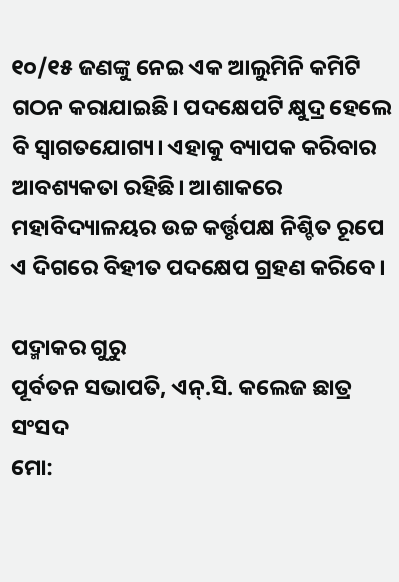୧୦/୧୫ ଜଣଙ୍କୁ ନେଇ ଏକ ଆଲୁମିନି କମିଟି ଗଠନ କରାଯାଇଛି। ପଦକ୍ଷେପଟି କ୍ଷୁଦ୍ର ହେଲେ ବି ସ୍ବାଗତଯୋଗ୍ୟ। ଏହାକୁ ବ୍ୟାପକ କରିବାର ଆବଶ୍ୟକତା ରହିଛି। ଆଶାକରେ ମହାବିଦ୍ୟାଳୟର ଉଚ୍ଚ କର୍ତ୍ତୃପକ୍ଷ ନିଶ୍ଚିତ ରୂପେ ଏ ଦିଗରେ ବିହୀତ ପଦକ୍ଷେପ ଗ୍ରହଣ କରିବେ।

ପଦ୍ମାକର ଗୁରୁ
ପୂର୍ବତନ ସଭାପତି, ଏନ୍.ସି. କଲେଜ ଛାତ୍ର ସଂସଦ
ମୋ: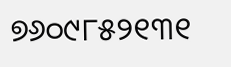୭୬୦୯୮୫୨୧୩୧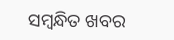ସମ୍ବନ୍ଧିତ ଖବର